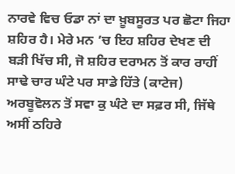ਨਾਰਵੇ ਵਿਚ ਓਡਾ ਨਾਂ ਦਾ ਖ਼ੂਬਸੂਰਤ ਪਰ ਛੋਟਾ ਜਿਹਾ ਸ਼ਹਿਰ ਹੈ। ਮੇਰੇ ਮਨ ’ਚ ਇਹ ਸ਼ਹਿਰ ਦੇਖਣ ਦੀ ਬੜੀ ਖਿੱਚ ਸੀ, ਜੋ ਸ਼ਹਿਰ ਦਰਾਮਨ ਤੋਂ ਕਾਰ ਰਾਹੀਂ ਸਾਢੇ ਚਾਰ ਘੰਟੇ ਪਰ ਸਾਡੇ ਹਿੱਤੇ (ਕਾਟੇਜ) ਅਰਬੂਵੋਲਨ ਤੋਂ ਸਵਾ ਕੁ ਘੰਟੇ ਦਾ ਸਫ਼ਰ ਸੀ, ਜਿੱਥੇ ਅਸੀਂ ਠਹਿਰੇ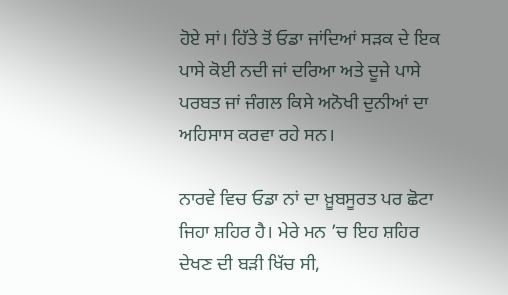ਹੋਏ ਸਾਂ। ਹਿੱਤੇ ਤੋਂ ਓਡਾ ਜਾਂਦਿਆਂ ਸੜਕ ਦੇ ਇਕ ਪਾਸੇ ਕੋਈ ਨਦੀ ਜਾਂ ਦਰਿਆ ਅਤੇ ਦੂਜੇ ਪਾਸੇ ਪਰਬਤ ਜਾਂ ਜੰਗਲ ਕਿਸੇ ਅਨੋਖੀ ਦੁਨੀਆਂ ਦਾ ਅਹਿਸਾਸ ਕਰਵਾ ਰਹੇ ਸਨ।

ਨਾਰਵੇ ਵਿਚ ਓਡਾ ਨਾਂ ਦਾ ਖ਼ੂਬਸੂਰਤ ਪਰ ਛੋਟਾ ਜਿਹਾ ਸ਼ਹਿਰ ਹੈ। ਮੇਰੇ ਮਨ ’ਚ ਇਹ ਸ਼ਹਿਰ ਦੇਖਣ ਦੀ ਬੜੀ ਖਿੱਚ ਸੀ,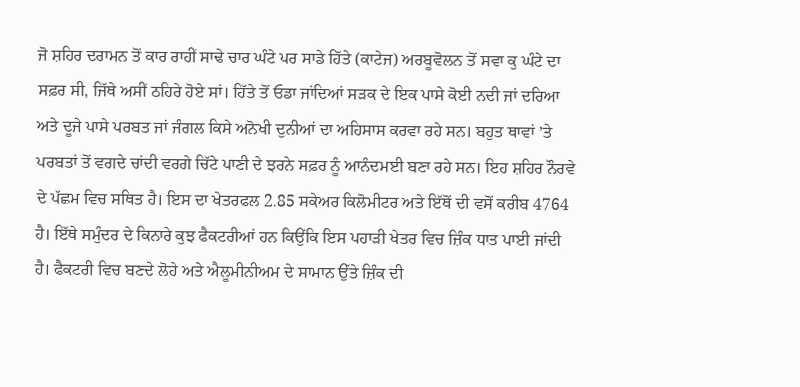ਜੋ ਸ਼ਹਿਰ ਦਰਾਮਨ ਤੋਂ ਕਾਰ ਰਾਹੀਂ ਸਾਢੇ ਚਾਰ ਘੰਟੇ ਪਰ ਸਾਡੇ ਹਿੱਤੇ (ਕਾਟੇਜ) ਅਰਬੂਵੋਲਨ ਤੋਂ ਸਵਾ ਕੁ ਘੰਟੇ ਦਾ ਸਫ਼ਰ ਸੀ, ਜਿੱਥੇ ਅਸੀਂ ਠਹਿਰੇ ਹੋਏ ਸਾਂ। ਹਿੱਤੇ ਤੋਂ ਓਡਾ ਜਾਂਦਿਆਂ ਸੜਕ ਦੇ ਇਕ ਪਾਸੇ ਕੋਈ ਨਦੀ ਜਾਂ ਦਰਿਆ ਅਤੇ ਦੂਜੇ ਪਾਸੇ ਪਰਬਤ ਜਾਂ ਜੰਗਲ ਕਿਸੇ ਅਨੋਖੀ ਦੁਨੀਆਂ ਦਾ ਅਹਿਸਾਸ ਕਰਵਾ ਰਹੇ ਸਨ। ਬਹੁਤ ਥਾਵਾਂ ’ਤੇ ਪਰਬਤਾਂ ਤੋਂ ਵਗਦੇ ਚਾਂਦੀ ਵਰਗੇ ਚਿੱਟੇ ਪਾਣੀ ਦੇ ਝਰਨੇ ਸਫ਼ਰ ਨੂੰ ਆਨੰਦਮਈ ਬਣਾ ਰਹੇ ਸਨ। ਇਹ ਸ਼ਹਿਰ ਨੌਰਵੇ ਦੇ ਪੱਛਮ ਵਿਚ ਸਥਿਤ ਹੈ। ਇਸ ਦਾ ਖੇਤਰਫਲ 2.85 ਸਕੇਅਰ ਕਿਲੋਮੀਟਰ ਅਤੇ ਇੱਥੋਂ ਦੀ ਵਸੋਂ ਕਰੀਬ 4764 ਹੈ। ਇੱਥੇ ਸਮੁੰਦਰ ਦੇ ਕਿਨਾਰੇ ਕੁਝ ਫੈਕਟਰੀਆਂ ਹਨ ਕਿਉਂਕਿ ਇਸ ਪਹਾੜੀ ਖੇਤਰ ਵਿਚ ਜ਼ਿੰਕ ਧਾਤ ਪਾਈ ਜਾਂਦੀ ਹੈ। ਫੈਕਟਰੀ ਵਿਚ ਬਣਦੇ ਲੋਹੇ ਅਤੇ ਐਲੂਮੀਨੀਅਮ ਦੇ ਸਾਮਾਨ ਉੱਤੇ ਜ਼ਿੰਕ ਦੀ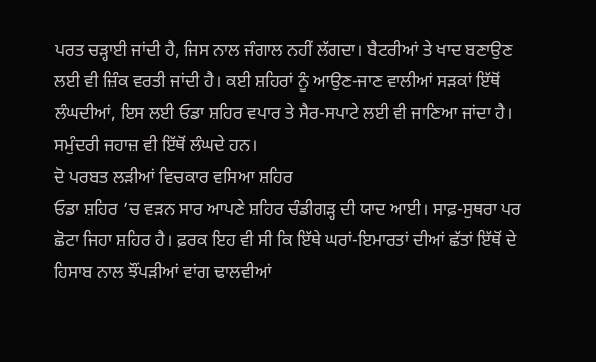ਪਰਤ ਚੜ੍ਹਾਈ ਜਾਂਦੀ ਹੈ, ਜਿਸ ਨਾਲ ਜੰਗਾਲ ਨਹੀਂ ਲੱਗਦਾ। ਬੈਟਰੀਆਂ ਤੇ ਖਾਦ ਬਣਾਉਣ ਲਈ ਵੀ ਜ਼ਿੰਕ ਵਰਤੀ ਜਾਂਦੀ ਹੈ। ਕਈ ਸ਼ਹਿਰਾਂ ਨੂੰ ਆਉਣ-ਜਾਣ ਵਾਲੀਆਂ ਸੜਕਾਂ ਇੱਥੋਂ ਲੰਘਦੀਆਂ, ਇਸ ਲਈ ਓਡਾ ਸ਼ਹਿਰ ਵਪਾਰ ਤੇ ਸੈਰ-ਸਪਾਟੇ ਲਈ ਵੀ ਜਾਣਿਆ ਜਾਂਦਾ ਹੈ। ਸਮੁੰਦਰੀ ਜਹਾਜ਼ ਵੀ ਇੱਥੋਂ ਲੰਘਦੇ ਹਨ।
ਦੋ ਪਰਬਤ ਲੜੀਆਂ ਵਿਚਕਾਰ ਵਸਿਆ ਸ਼ਹਿਰ
ਓਡਾ ਸ਼ਹਿਰ ’ਚ ਵੜਨ ਸਾਰ ਆਪਣੇ ਸ਼ਹਿਰ ਚੰਡੀਗੜ੍ਹ ਦੀ ਯਾਦ ਆਈ। ਸਾਫ਼-ਸੁਥਰਾ ਪਰ ਛੋਟਾ ਜਿਹਾ ਸ਼ਹਿਰ ਹੈ। ਫ਼ਰਕ ਇਹ ਵੀ ਸੀ ਕਿ ਇੱਥੇ ਘਰਾਂ-ਇਮਾਰਤਾਂ ਦੀਆਂ ਛੱਤਾਂ ਇੱਥੋਂ ਦੇ ਹਿਸਾਬ ਨਾਲ ਝੌਂਪੜੀਆਂ ਵਾਂਗ ਢਾਲਵੀਆਂ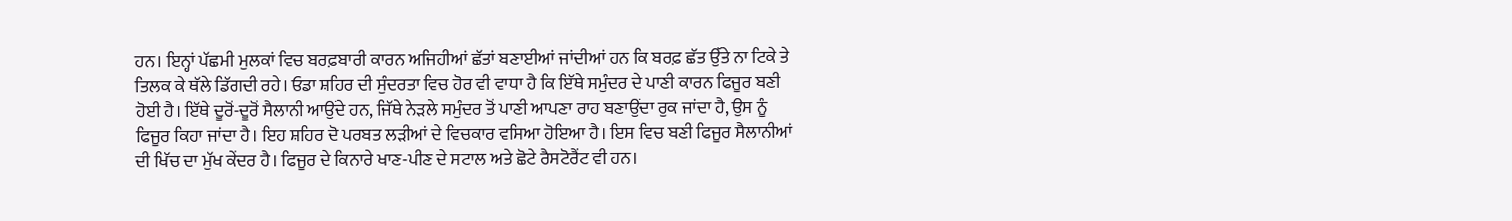ਹਨ। ਇਨ੍ਹਾਂ ਪੱਛਮੀ ਮੁਲਕਾਂ ਵਿਚ ਬਰਫ਼ਬਾਰੀ ਕਾਰਨ ਅਜਿਹੀਆਂ ਛੱਤਾਂ ਬਣਾਈਆਂ ਜਾਂਦੀਆਂ ਹਨ ਕਿ ਬਰਫ਼ ਛੱਤ ਉੱਤੇ ਨਾ ਟਿਕੇ ਤੇ ਤਿਲਕ ਕੇ ਥੱਲੇ ਡਿੱਗਦੀ ਰਹੇ। ਓਡਾ ਸ਼ਹਿਰ ਦੀ ਸੁੰਦਰਤਾ ਵਿਚ ਹੋਰ ਵੀ ਵਾਧਾ ਹੈ ਕਿ ਇੱਥੇ ਸਮੁੰਦਰ ਦੇ ਪਾਣੀ ਕਾਰਨ ਫਿਜੂਰ ਬਣੀ ਹੋਈ ਹੈ। ਇੱਥੇ ਦੂਰੋਂ-ਦੂਰੋਂ ਸੈਲਾਨੀ ਆਉਂਦੇ ਹਨ, ਜਿੱਥੇ ਨੇੜਲੇ ਸਮੁੰਦਰ ਤੋਂ ਪਾਣੀ ਆਪਣਾ ਰਾਹ ਬਣਾਉਂਦਾ ਰੁਕ ਜਾਂਦਾ ਹੈ, ਉਸ ਨੂੰ ਫਿਜੂਰ ਕਿਹਾ ਜਾਂਦਾ ਹੈ। ਇਹ ਸ਼ਹਿਰ ਦੋ ਪਰਬਤ ਲੜੀਆਂ ਦੇ ਵਿਚਕਾਰ ਵਸਿਆ ਹੋਇਆ ਹੈ। ਇਸ ਵਿਚ ਬਣੀ ਫਿਜੂਰ ਸੈਲਾਨੀਆਂ ਦੀ ਖਿੱਚ ਦਾ ਮੁੱਖ ਕੇਂਦਰ ਹੈ। ਫਿਜੂਰ ਦੇ ਕਿਨਾਰੇ ਖਾਣ-ਪੀਣ ਦੇ ਸਟਾਲ ਅਤੇ ਛੋਟੇ ਰੈਸਟੋਰੈਂਟ ਵੀ ਹਨ।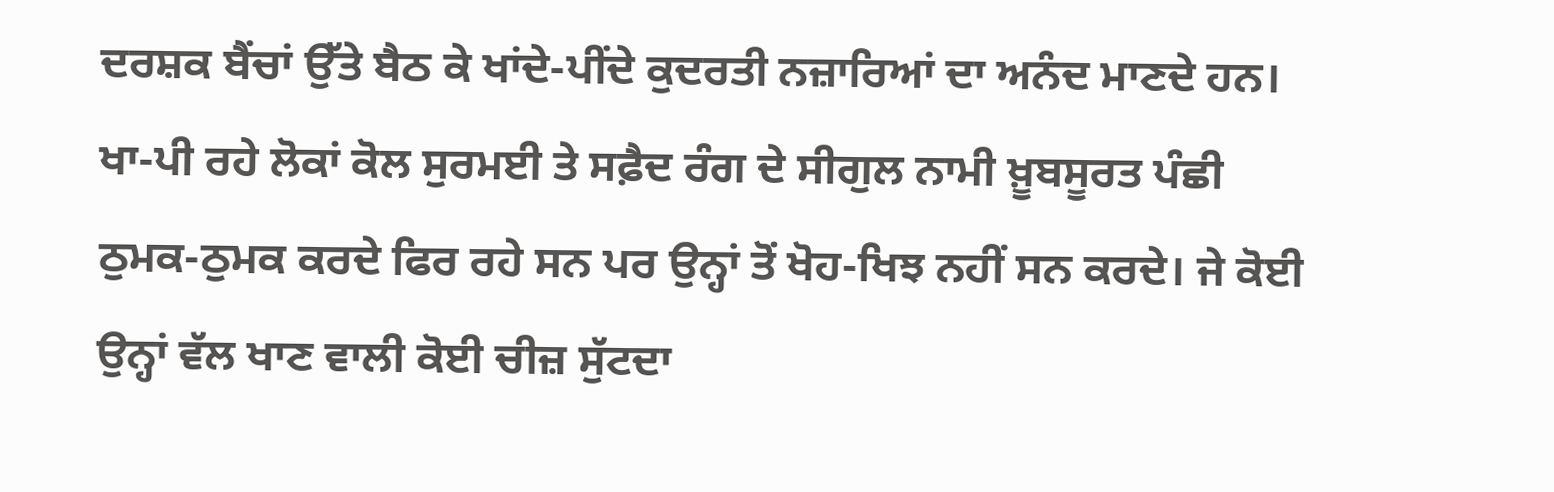ਦਰਸ਼ਕ ਬੈਂਚਾਂ ਉੱਤੇ ਬੈਠ ਕੇ ਖਾਂਦੇ-ਪੀਂਦੇ ਕੁਦਰਤੀ ਨਜ਼ਾਰਿਆਂ ਦਾ ਅਨੰਦ ਮਾਣਦੇ ਹਨ। ਖਾ-ਪੀ ਰਹੇ ਲੋਕਾਂ ਕੋਲ ਸੁਰਮਈ ਤੇ ਸਫ਼ੈਦ ਰੰਗ ਦੇ ਸੀਗੁਲ ਨਾਮੀ ਖ਼ੂਬਸੂਰਤ ਪੰਛੀ ਠੁਮਕ-ਠੁਮਕ ਕਰਦੇ ਫਿਰ ਰਹੇ ਸਨ ਪਰ ਉਨ੍ਹਾਂ ਤੋਂ ਖੋਹ-ਖਿਝ ਨਹੀਂ ਸਨ ਕਰਦੇ। ਜੇ ਕੋਈ ਉਨ੍ਹਾਂ ਵੱਲ ਖਾਣ ਵਾਲੀ ਕੋਈ ਚੀਜ਼ ਸੁੱਟਦਾ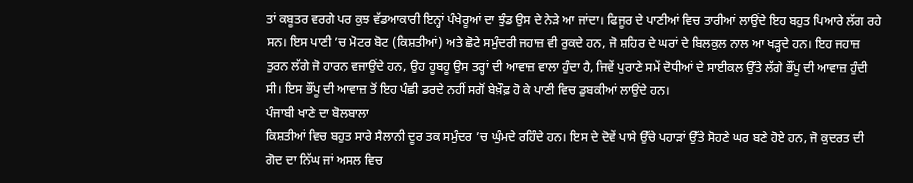ਤਾਂ ਕਬੂਤਰ ਵਰਗੇ ਪਰ ਕੁਝ ਵੱਡਆਕਾਰੀ ਇਨ੍ਹਾਂ ਪੰਖੇਰੂਆਂ ਦਾ ਝੁੰਡ ਉਸ ਦੇ ਨੇੜੇ ਆ ਜਾਂਦਾ। ਫਿਜੂਰ ਦੇ ਪਾਣੀਆਂ ਵਿਚ ਤਾਰੀਆਂ ਲਾਉਂਦੇ ਇਹ ਬਹੁਤ ਪਿਆਰੇ ਲੱਗ ਰਹੇ ਸਨ। ਇਸ ਪਾਣੀ ’ਚ ਮੋਟਰ ਬੋਟ (ਕਿਸ਼ਤੀਆਂ) ਅਤੇ ਛੋਟੇ ਸਮੁੰਦਰੀ ਜਹਾਜ਼ ਵੀ ਰੁਕਦੇ ਹਨ, ਜੋ ਸ਼ਹਿਰ ਦੇ ਘਰਾਂ ਦੇ ਬਿਲਕੁਲ ਨਾਲ ਆ ਖੜ੍ਹਦੇ ਹਨ। ਇਹ ਜਹਾਜ਼ ਤੁਰਨ ਲੱਗੇ ਜੋ ਹਾਰਨ ਵਜਾਉਂਦੇ ਹਨ, ਉਹ ਹੂਬਹੂ ਉਸ ਤਰ੍ਹਾਂ ਦੀ ਆਵਾਜ਼ ਵਾਲਾ ਹੁੰਦਾ ਹੈ, ਜਿਵੇਂ ਪੁਰਾਣੇ ਸਮੇਂ ਦੋਧੀਆਂ ਦੇ ਸਾਈਕਲ ਉੱਤੇ ਲੱਗੇ ਭੌਂਪੂ ਦੀ ਆਵਾਜ਼ ਹੁੰਦੀ ਸੀ। ਇਸ ਭੌਂਪੂ ਦੀ ਆਵਾਜ਼ ਤੋਂ ਇਹ ਪੰਛੀ ਡਰਦੇ ਨਹੀਂ ਸਗੋਂ ਬੇਖ਼ੌਫ਼ ਹੋ ਕੇ ਪਾਣੀ ਵਿਚ ਡੁਬਕੀਆਂ ਲਾਉਂਦੇ ਹਨ।
ਪੰਜਾਬੀ ਖਾਣੇ ਦਾ ਬੋਲਬਾਲਾ
ਕਿਸ਼ਤੀਆਂ ਵਿਚ ਬਹੁਤ ਸਾਰੇ ਸੈਲਾਨੀ ਦੂਰ ਤਕ ਸਮੁੰਦਰ ’ਚ ਘੁੰਮਦੇ ਰਹਿੰਦੇ ਹਨ। ਇਸ ਦੇ ਦੋਵੇਂ ਪਾਸੇ ਉੱਚੇ ਪਹਾੜਾਂ ਉੱਤੇ ਸੋਹਣੇ ਘਰ ਬਣੇ ਹੋਏ ਹਨ, ਜੋ ਕੁਦਰਤ ਦੀ ਗੋਦ ਦਾ ਨਿੱਘ ਜਾਂ ਅਸਲ ਵਿਚ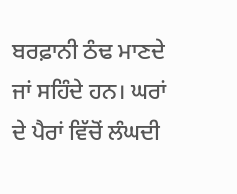ਬਰਫ਼ਾਨੀ ਠੰਢ ਮਾਣਦੇ ਜਾਂ ਸਹਿੰਦੇ ਹਨ। ਘਰਾਂ ਦੇ ਪੈਰਾਂ ਵਿੱਚੋਂ ਲੰਘਦੀ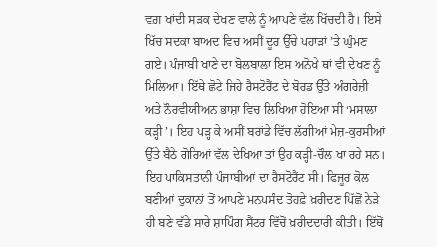ਵਗ਼ ਖਾਂਦੀ ਸੜਕ ਦੇਖਣ ਵਾਲੇ ਨੂੰ ਆਪਣੇ ਵੱਲ ਖਿੱਚਦੀ ਹੈ। ਇਸੇ ਖਿੱਚ ਸਦਕਾ ਬਾਅਦ ਵਿਚ ਅਸੀਂ ਦੂਰ ਉੱਚੇ ਪਹਾੜਾਂ ’ਤੇ ਘੁੰਮਣ ਗਏ। ਪੰਜਾਬੀ ਖਾਣੇ ਦਾ ਬੋਲਬਾਲਾ ਇਸ ਅਨੋਖੇ ਥਾਂ ਵੀ ਦੇਖਣ ਨੂੰ ਮਿਲਿਆ। ਇੱਥੇ ਛੋਟੇ ਜਿਹੇ ਰੈਸਟੋਰੈਂਟ ਦੇ ਬੋਰਡ ਉੱਤੇ ਅੰਗਰੇਜ਼ੀ ਅਤੇ ਨੌਰਵੀਯੀਅਨ ਭਾਸ਼ਾ ਵਿਚ ਲਿਖਿਆ ਹੋਇਆ ਸੀ ‘ਮਸਾਲਾ ਕੜ੍ਹੀ’। ਇਹ ਪੜ੍ਹ ਕੇ ਅਸੀਂ ਬਰਾਂਡੇ ਵਿੱਚ ਲੱਗੀਆਂ ਮੇਜ਼-ਕੁਰਸੀਆਂ ਉੱਤੇ ਬੈਠੇ ਗੋਰਿਆਂ ਵੱਲ ਦੇਖਿਆ ਤਾਂ ਉਹ ਕੜ੍ਹੀ-ਚੌਲ ਖਾ ਰਹੇ ਸਨ। ਇਹ ਪਾਕਿਸਤਾਨੀ ਪੰਜਾਬੀਆਂ ਦਾ ਰੈਸਟੋਰੈਂਟ ਸੀ। ਫਿਜੂਰ ਕੋਲ ਬਣੀਆਂ ਦੁਕਾਨਾਂ ਤੋਂ ਆਪਣੇ ਮਨਪਸੰਦ ਤੋਹਫ਼ੇ ਖ਼ਰੀਦਣ ਪਿੱਛੋਂ ਨੇੜੇ ਹੀ ਬਣੇ ਵੱਡੇ ਸਾਰੇ ਸ਼ਾਪਿੰਗ ਸੈਂਟਰ ਵਿੱਚੋਂ ਖ਼ਰੀਦਦਾਰੀ ਕੀਤੀ। ਇੱਥੋਂ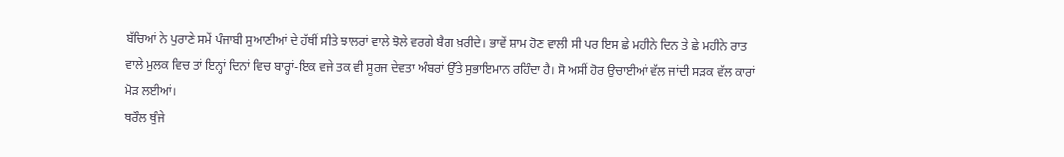ਬੱਚਿਆਂ ਨੇ ਪੁਰਾਣੇ ਸਮੇਂ ਪੰਜਾਬੀ ਸੁਆਣੀਆਂ ਦੇ ਹੱਥੀਂ ਸੀਤੇ ਝਾਲਰਾਂ ਵਾਲੇ ਝੋਲੇ ਵਰਗੇ ਬੈਗ ਖ਼ਰੀਦੇ। ਭਾਵੇਂ ਸ਼ਾਮ ਹੋਣ ਵਾਲੀ ਸੀ ਪਰ ਇਸ ਛੇ ਮਹੀਨੇ ਦਿਨ ਤੇ ਛੇ ਮਹੀਨੇ ਰਾਤ ਵਾਲੇ ਮੁਲਕ ਵਿਚ ਤਾਂ ਇਨ੍ਹਾਂ ਦਿਨਾਂ ਵਿਚ ਬਾਰ੍ਹਾਂ-ਇਕ ਵਜੇ ਤਕ ਵੀ ਸੂਰਜ ਦੇਵਤਾ ਅੰਬਰਾਂ ਉੱਤੇ ਸੁਭਾਇਮਾਨ ਰਹਿੰਦਾ ਹੈ। ਸੋ ਅਸੀਂ ਹੋਰ ਉਚਾਈਆਂ ਵੱਲ ਜਾਂਦੀ ਸੜਕ ਵੱਲ ਕਾਰਾਂ ਮੋੜ ਲਈਆਂ।
ਥਰੌਲ ਥੁੰਜੇ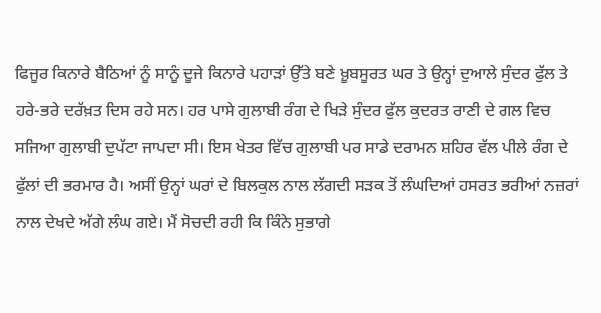ਫਿਜੂਰ ਕਿਨਾਰੇ ਬੈਠਿਆਂ ਨੂੰ ਸਾਨੂੰ ਦੂਜੇ ਕਿਨਾਰੇ ਪਹਾੜਾਂ ਉੱਤੇ ਬਣੇ ਖ਼ੂਬਸੂਰਤ ਘਰ ਤੇ ਉਨ੍ਹਾਂ ਦੁਆਲੇ ਸੁੰਦਰ ਫੁੱਲ ਤੇ ਹਰੇ-ਭਰੇ ਦਰੱਖ਼ਤ ਦਿਸ ਰਹੇ ਸਨ। ਹਰ ਪਾਸੇ ਗੁਲਾਬੀ ਰੰਗ ਦੇ ਖਿੜੇ ਸੁੰਦਰ ਫੁੱਲ ਕੁਦਰਤ ਰਾਣੀ ਦੇ ਗਲ ਵਿਚ ਸਜਿਆ ਗੁਲਾਬੀ ਦੁਪੱਟਾ ਜਾਪਦਾ ਸੀ। ਇਸ ਖੇਤਰ ਵਿੱਚ ਗੁਲਾਬੀ ਪਰ ਸਾਡੇ ਦਰਾਮਨ ਸ਼ਹਿਰ ਵੱਲ ਪੀਲੇ ਰੰਗ ਦੇ ਫੁੱਲਾਂ ਦੀ ਭਰਮਾਰ ਹੈ। ਅਸੀਂ ਉਨ੍ਹਾਂ ਘਰਾਂ ਦੇ ਬਿਲਕੁਲ ਨਾਲ ਲੱਗਦੀ ਸੜਕ ਤੋਂ ਲੰਘਦਿਆਂ ਹਸਰਤ ਭਰੀਆਂ ਨਜ਼ਰਾਂ ਨਾਲ ਦੇਖਦੇ ਅੱਗੇ ਲੰਘ ਗਏ। ਮੈਂ ਸੋਚਦੀ ਰਹੀ ਕਿ ਕਿੰਨੇ ਸੁਭਾਗੇ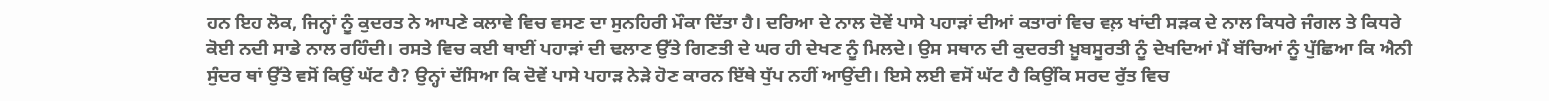ਹਨ ਇਹ ਲੋਕ, ਜਿਨ੍ਹਾਂ ਨੂੰ ਕੁਦਰਤ ਨੇ ਆਪਣੇ ਕਲਾਵੇ ਵਿਚ ਵਸਣ ਦਾ ਸੁਨਹਿਰੀ ਮੌਕਾ ਦਿੱਤਾ ਹੈ। ਦਰਿਆ ਦੇ ਨਾਲ ਦੋਵੇਂ ਪਾਸੇ ਪਹਾੜਾਂ ਦੀਆਂ ਕਤਾਰਾਂ ਵਿਚ ਵਲ਼ ਖਾਂਦੀ ਸੜਕ ਦੇ ਨਾਲ ਕਿਧਰੇ ਜੰਗਲ ਤੇ ਕਿਧਰੇ ਕੋਈ ਨਦੀ ਸਾਡੇ ਨਾਲ ਰਹਿੰਦੀ। ਰਸਤੇ ਵਿਚ ਕਈ ਥਾਈਂ ਪਹਾੜਾਂ ਦੀ ਢਲਾਣ ਉੱਤੇ ਗਿਣਤੀ ਦੇ ਘਰ ਹੀ ਦੇਖਣ ਨੂੰ ਮਿਲਦੇ। ਉਸ ਸਥਾਨ ਦੀ ਕੁਦਰਤੀ ਖ਼ੂਬਸੂਰਤੀ ਨੂੰ ਦੇਖਦਿਆਂ ਮੈਂ ਬੱਚਿਆਂ ਨੂੰ ਪੁੱਛਿਆ ਕਿ ਐਨੀ ਸੁੰਦਰ ਥਾਂ ਉੱਤੇ ਵਸੋਂ ਕਿਉਂ ਘੱਟ ਹੈ? ਉਨ੍ਹਾਂ ਦੱਸਿਆ ਕਿ ਦੋਵੇਂ ਪਾਸੇ ਪਹਾੜ ਨੇੜੇ ਹੋਣ ਕਾਰਨ ਇੱਥੇ ਧੁੱਪ ਨਹੀਂ ਆਉਂਦੀ। ਇਸੇ ਲਈ ਵਸੋਂ ਘੱਟ ਹੈ ਕਿਉਂਕਿ ਸਰਦ ਰੁੱਤ ਵਿਚ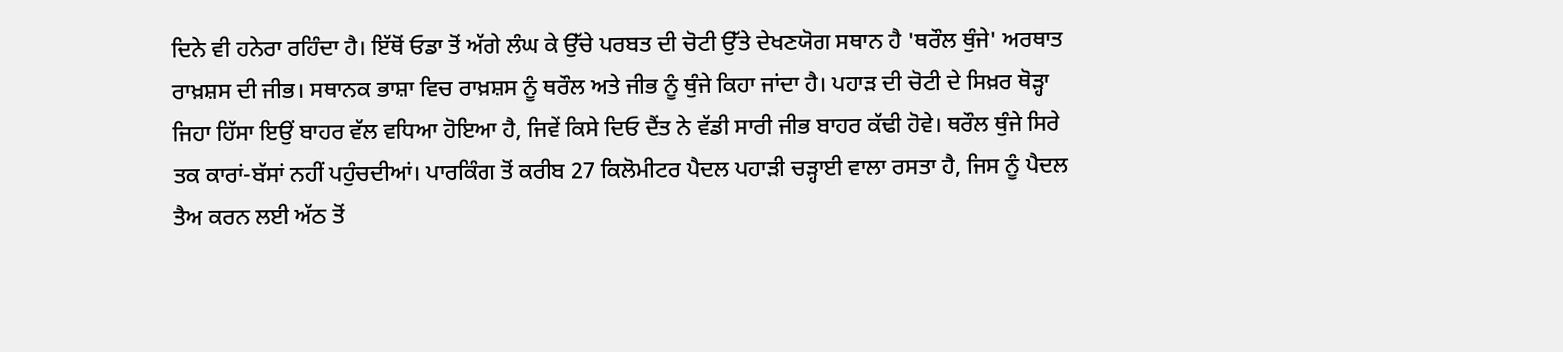ਦਿਨੇ ਵੀ ਹਨੇਰਾ ਰਹਿੰਦਾ ਹੈ। ਇੱਥੋਂ ਓਡਾ ਤੋਂ ਅੱਗੇ ਲੰਘ ਕੇ ਉੱਚੇ ਪਰਬਤ ਦੀ ਚੋਟੀ ਉੱਤੇ ਦੇਖਣਯੋਗ ਸਥਾਨ ਹੈ 'ਥਰੌਲ ਥੁੰਜੇ' ਅਰਥਾਤ ਰਾਖ਼ਸ਼ਸ ਦੀ ਜੀਭ। ਸਥਾਨਕ ਭਾਸ਼ਾ ਵਿਚ ਰਾਖ਼ਸ਼ਸ ਨੂੰ ਥਰੌਲ ਅਤੇ ਜੀਭ ਨੂੰ ਥੁੰਜੇ ਕਿਹਾ ਜਾਂਦਾ ਹੈ। ਪਹਾੜ ਦੀ ਚੋਟੀ ਦੇ ਸਿਖ਼ਰ ਥੋੜ੍ਹਾ ਜਿਹਾ ਹਿੱਸਾ ਇਉਂ ਬਾਹਰ ਵੱਲ ਵਧਿਆ ਹੋਇਆ ਹੈ, ਜਿਵੇਂ ਕਿਸੇ ਦਿਓ ਦੈਂਤ ਨੇ ਵੱਡੀ ਸਾਰੀ ਜੀਭ ਬਾਹਰ ਕੱਢੀ ਹੋਵੇ। ਥਰੌਲ ਥੁੰਜੇ ਸਿਰੇ ਤਕ ਕਾਰਾਂ-ਬੱਸਾਂ ਨਹੀਂ ਪਹੁੰਚਦੀਆਂ। ਪਾਰਕਿੰਗ ਤੋਂ ਕਰੀਬ 27 ਕਿਲੋਮੀਟਰ ਪੈਦਲ ਪਹਾੜੀ ਚੜ੍ਹਾਈ ਵਾਲਾ ਰਸਤਾ ਹੈ, ਜਿਸ ਨੂੰ ਪੈਦਲ ਤੈਅ ਕਰਨ ਲਈ ਅੱਠ ਤੋਂ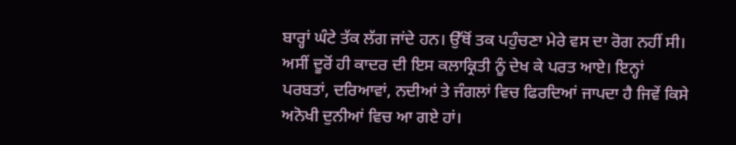ਬਾਰ੍ਹਾਂ ਘੰਟੇ ਤੱਕ ਲੱਗ ਜਾਂਦੇ ਹਨ। ਉੱਥੋਂ ਤਕ ਪਹੁੰਚਣਾ ਮੇਰੇ ਵਸ ਦਾ ਰੋਗ ਨਹੀਂ ਸੀ। ਅਸੀਂ ਦੂਰੋਂ ਹੀ ਕਾਦਰ ਦੀ ਇਸ ਕਲਾਕ੍ਰਿਤੀ ਨੂੰ ਦੇਖ ਕੇ ਪਰਤ ਆਏ। ਇਨ੍ਹਾਂ ਪਰਬਤਾਂ, ਦਰਿਆਵਾਂ, ਨਦੀਆਂ ਤੇ ਜੰਗਲਾਂ ਵਿਚ ਫਿਰਦਿਆਂ ਜਾਪਦਾ ਹੈ ਜਿਵੇਂ ਕਿਸੇ ਅਨੋਖੀ ਦੁਨੀਆਂ ਵਿਚ ਆ ਗਏ ਹਾਂ।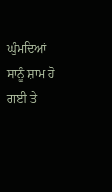ਘੁੰਮਦਿਆਂ ਸਾਨੂੰ ਸ਼ਾਮ ਹੋ ਗਈ ਤੇ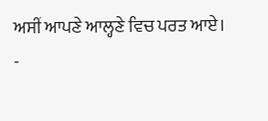ਅਸੀਂ ਆਪਣੇ ਆਲ੍ਹਣੇ ਵਿਚ ਪਰਤ ਆਏ।
-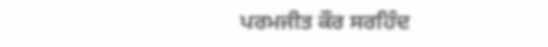ਪਰਮਜੀਤ ਕੌਰ ਸਰਹਿੰਦ